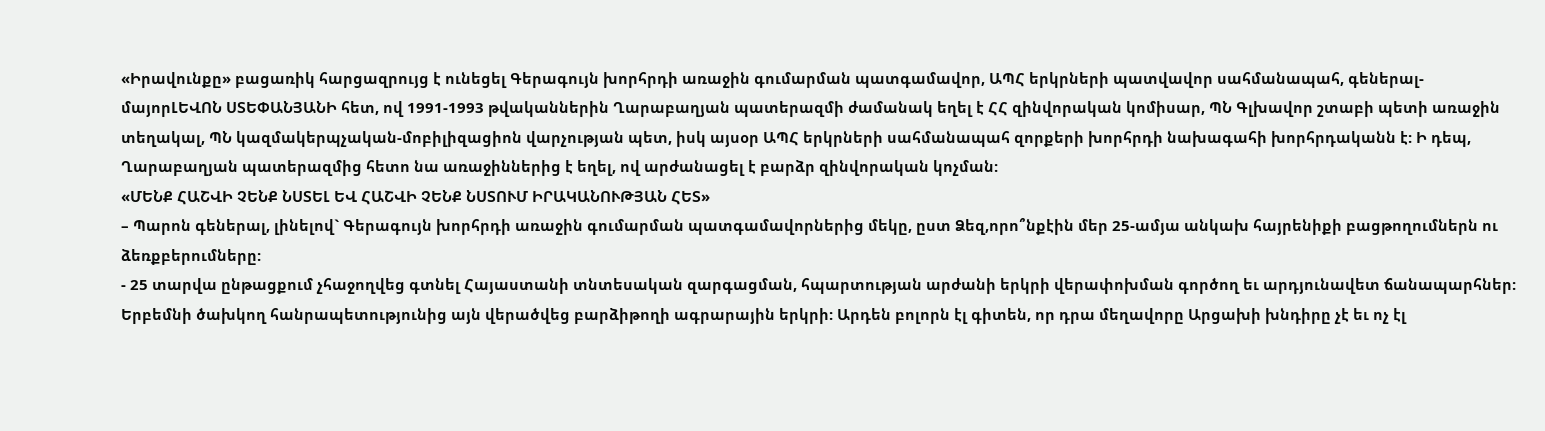«Իրավունքը» բացառիկ հարցազրույց է ունեցել Գերագույն խորհրդի առաջին գումարման պատգամավոր, ԱՊՀ երկրների պատվավոր սահմանապահ, գեներալ-մայորԼԵՎՈՆ ՍՏԵՓԱՆՅԱՆԻ հետ, ով 1991-1993 թվականներին Ղարաբաղյան պատերազմի ժամանակ եղել է ՀՀ զինվորական կոմիսար, ՊՆ Գլխավոր շտաբի պետի առաջին տեղակալ, ՊՆ կազմակերպչական-մոբիլիզացիոն վարչության պետ, իսկ այսօր ԱՊՀ երկրների սահմանապահ զորքերի խորհրդի նախագահի խորհրդականն է: Ի դեպ, Ղարաբաղյան պատերազմից հետո նա առաջիններից է եղել, ով արժանացել է բարձր զինվորական կոչման:
«ՄԵՆՔ ՀԱՇՎԻ ՉԵՆՔ ՆՍՏԵԼ ԵՎ ՀԱՇՎԻ ՉԵՆՔ ՆՍՏՈՒՄ ԻՐԱԿԱՆՈՒԹՅԱՆ ՀԵՏ»
– Պարոն գեներալ, լինելով` Գերագույն խորհրդի առաջին գումարման պատգամավորներից մեկը, ըստ Ձեզ,որո՞նքէին մեր 25-ամյա անկախ հայրենիքի բացթողումներն ու ձեռքբերումները:
- 25 տարվա ընթացքում չհաջողվեց գտնել Հայաստանի տնտեսական զարգացման, հպարտության արժանի երկրի վերափոխման գործող եւ արդյունավետ ճանապարհներ: Երբեմնի ծախկող հանրապետությունից այն վերածվեց բարձիթողի ագրարային երկրի: Արդեն բոլորն էլ գիտեն, որ դրա մեղավորը Արցախի խնդիրը չէ եւ ոչ էլ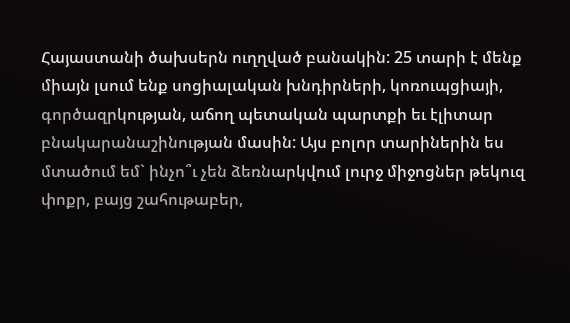Հայաստանի ծախսերն ուղղված բանակին: 25 տարի է մենք միայն լսում ենք սոցիալական խնդիրների, կոռուպցիայի, գործազրկության, աճող պետական պարտքի եւ էլիտար բնակարանաշինության մասին: Այս բոլոր տարիներին ես մտածում եմ` ինչո՞ւ չեն ձեռնարկվում լուրջ միջոցներ թեկուզ փոքր, բայց շահութաբեր,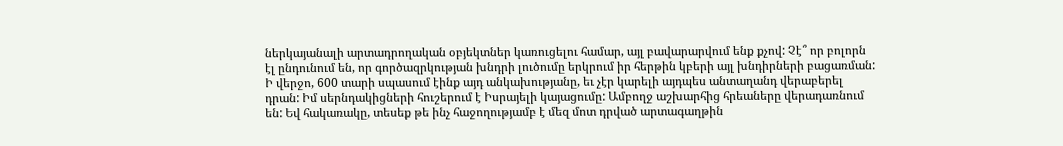ներկայանալի արտադրողական օբյեկտներ կառուցելու համար, այլ բավարարվում ենք քչով: Չէ՞ որ բոլորն էլ ընդունում են, որ գործազրկության խնդրի լուծումը երկրում իր հերթին կբերի այլ խնդիրների բացառման: Ի վերջո, 600 տարի սպասում էինք այդ անկախությանը, եւ չէր կարելի այդպես անտաղանդ վերաբերել դրան: Իմ սերնդակիցների հուշերում է Իսրայելի կայացումը: Ամբողջ աշխարհից հրեաները վերադառնում են: Եվ հակառակը, տեսեք թե ինչ հաջողությամբ է մեզ մոտ դրված արտագաղթին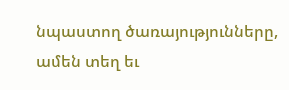նպաստող ծառայությունները, ամեն տեղ եւ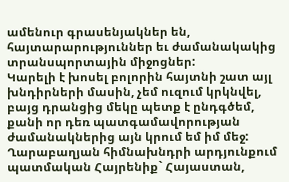ամենուր գրասենյակներ են, հայտարարություններ եւ ժամանակակից տրանսպորտային միջոցներ:
Կարելի է խոսել բոլորին հայտնի շատ այլ խնդիրների մասին, չեմ ուզում կրկնվել, բայց դրանցից մեկը պետք է ընդգծեմ, քանի որ դեռ պատգամավորության ժամանակներից այն կրում եմ իմ մեջ: Ղարաբաղյան հիմնախնդրի արդյունքում պատմական Հայրենիք` Հայաստան,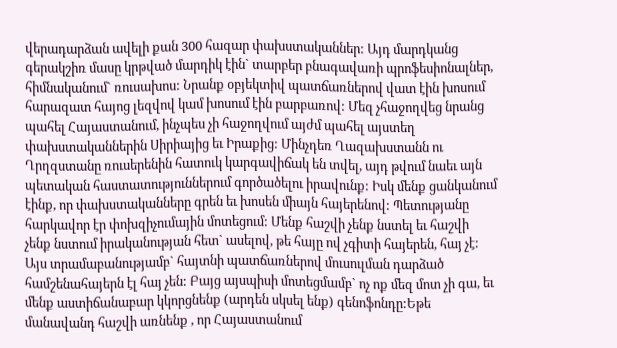վերադարձան ավելի քան 300 հազար փախստականներ: Այդ մարդկանց գերակշիռ մասը կրթված մարդիկ էին` տարբեր բնագավառի պրոֆեսիոնալներ, հիմնականում` ռուսախոս: Նրանք օբյեկտիվ պատճառներով վատ էին խոսում հարազատ հայոց լեզվով կամ խոսում էին բարբառով: Մեզ չհաջողվեց նրանց պահել Հայաստանում, ինչպես չի հաջողվում այժմ պահել այստեղ փախստականներին Սիրիայից եւ Իրաքից: Մինչդեռ Ղազախստանն ու Ղրղզստանը ռուսերենին հատուկ կարգավիճակ են տվել, այդ թվում նաեւ այն պետական հաստատություններում գործածելու իրավունք: Իսկ մենք ցանկանում էինք, որ փախստականները գրեն եւ խոսեն միայն հայերենով: Պետությանը հարկավոր էր փոխզիչումային մոտեցում: Մենք հաշվի չենք նստել եւ հաշվի չենք նստում իրականության հետ` ասելով, թե հայը ով չգիտի հայերեն, հայ չէ: Այս տրամաբանությամբ` հայտնի պատճառներով մուսուլման դարձած համշենահայերն էլ հայ չեն: Բայց այսպիսի մոտեցմամբ` ոչ ոք մեզ մոտ չի գա, եւ մենք աստիճանաբար կկորցնենք (արդեն սկսել ենք) գենոֆոնդը:Եթե մանավանդ հաշվի առնենք , որ Հայաստանում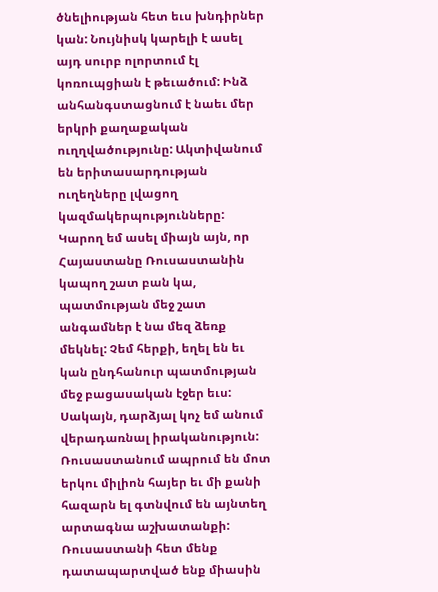ծնելիության հետ եւս խնդիրներ կան: Նույնիսկ կարելի է ասել այդ սուրբ ոլորտում էլ կոռուպցիան է թեւածում: Ինձ անհանգստացնում է նաեւ մեր երկրի քաղաքական ուղղվածությունը: Ակտիվանում են երիտասարդության ուղեղները լվացող կազմակերպությունները: Կարող եմ ասել միայն այն, որ Հայաստանը Ռուսաստանին կապող շատ բան կա, պատմության մեջ շատ անգամներ է նա մեզ ձեռք մեկնել: Չեմ հերքի, եղել են եւ կան ընդհանուր պատմության մեջ բացասական էջեր եւս: Սակայն, դարձյալ կոչ եմ անում վերադառնալ իրականություն: Ռուսաստանում ապրում են մոտ երկու միլիոն հայեր եւ մի քանի հազարն ել գտնվում են այնտեղ արտագնա աշխատանքի: Ռուսաստանի հետ մենք դատապարտված ենք միասին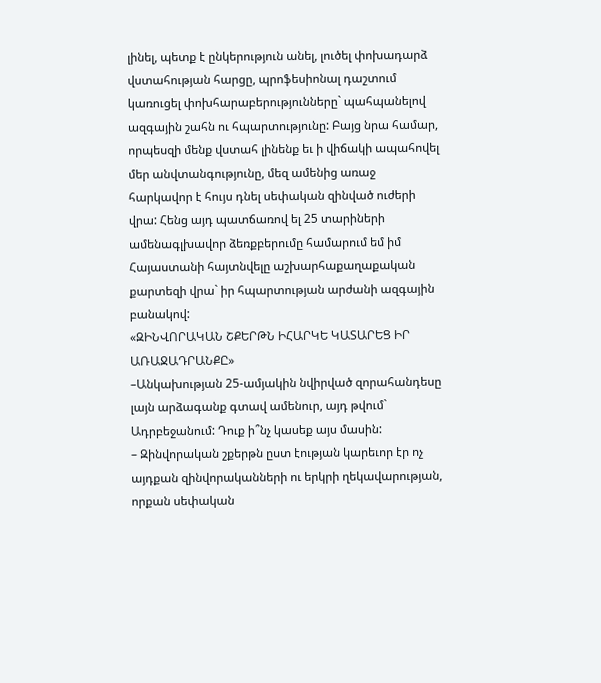լինել, պետք է ընկերություն անել, լուծել փոխադարձ վստահության հարցը, պրոֆեսիոնալ դաշտում կառուցել փոխհարաբերությունները` պահպանելով ազգային շահն ու հպարտությունը: Բայց նրա համար, որպեսզի մենք վստահ լինենք եւ ի վիճակի ապահովել մեր անվտանգությունը, մեզ ամենից առաջ հարկավոր է հույս դնել սեփական զինված ուժերի վրա: Հենց այդ պատճառով ել 25 տարիների ամենագլխավոր ձեռքբերումը համարում եմ իմ Հայաստանի հայտնվելը աշխարհաքաղաքական քարտեզի վրա` իր հպարտության արժանի ազգային բանակով:
«ԶԻՆՎՈՐԱԿԱՆ ՇՔԵՐԹՆ ԻՀԱՐԿԵ ԿԱՏԱՐԵՑ ԻՐ ԱՌԱՋԱԴՐԱՆՔԸ»
–Անկախության 25-ամյակին նվիրված զորահանդեսը լայն արձագանք գտավ ամենուր, այդ թվում` Ադրբեջանում: Դուք ի՞նչ կասեք այս մասին:
– Զինվորական շքերթն ըստ էության կարեւոր էր ոչ այդքան զինվորականների ու երկրի ղեկավարության, որքան սեփական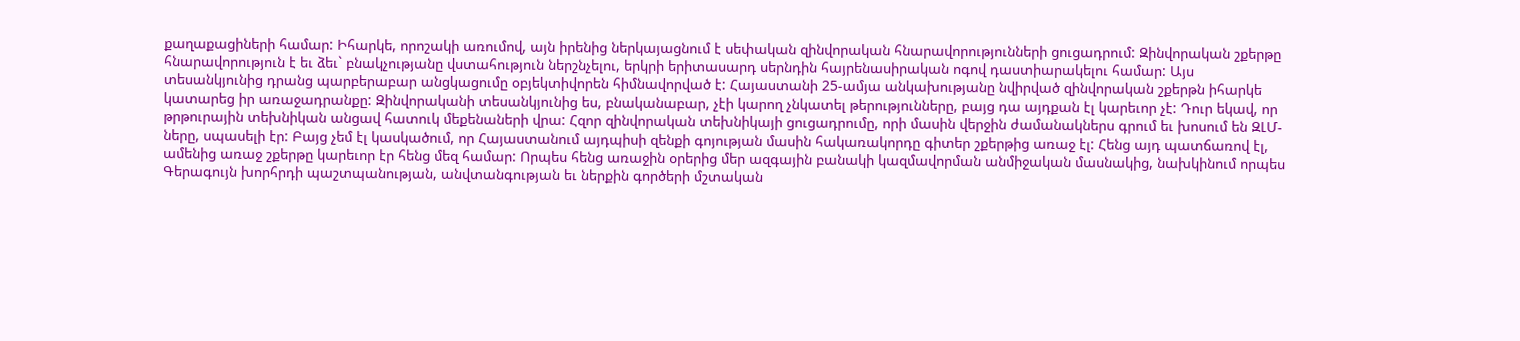քաղաքացիների համար: Իհարկե, որոշակի առումով, այն իրենից ներկայացնում է սեփական զինվորական հնարավորությունների ցուցադրում: Զինվորական շքերթը հնարավորություն է եւ ձեւ` բնակչությանը վստահություն ներշնչելու, երկրի երիտասարդ սերնդին հայրենասիրական ոգով դաստիարակելու համար: Այս տեսանկյունից դրանց պարբերաբար անցկացումը օբյեկտիվորեն հիմնավորված է: Հայաստանի 25-ամյա անկախությանը նվիրված զինվորական շքերթն իհարկե կատարեց իր առաջադրանքը: Զինվորականի տեսանկյունից ես, բնականաբար, չէի կարող չնկատել թերությունները, բայց դա այդքան էլ կարեւոր չէ: Դուր եկավ, որ թրթուրային տեխնիկան անցավ հատուկ մեքենաների վրա: Հզոր զինվորական տեխնիկայի ցուցադրումը, որի մասին վերջին ժամանակներս գրում եւ խոսում են ԶԼՄ-ները, սպասելի էր: Բայց չեմ էլ կասկածում, որ Հայաստանում այդպիսի զենքի գոյության մասին հակառակորդը գիտեր շքերթից առաջ էլ: Հենց այդ պատճառով էլ, ամենից առաջ շքերթը կարեւոր էր հենց մեզ համար: Որպես հենց առաջին օրերից մեր ազգային բանակի կազմավորման անմիջական մասնակից, նախկինում որպես Գերագույն խորհրդի պաշտպանության, անվտանգության եւ ներքին գործերի մշտական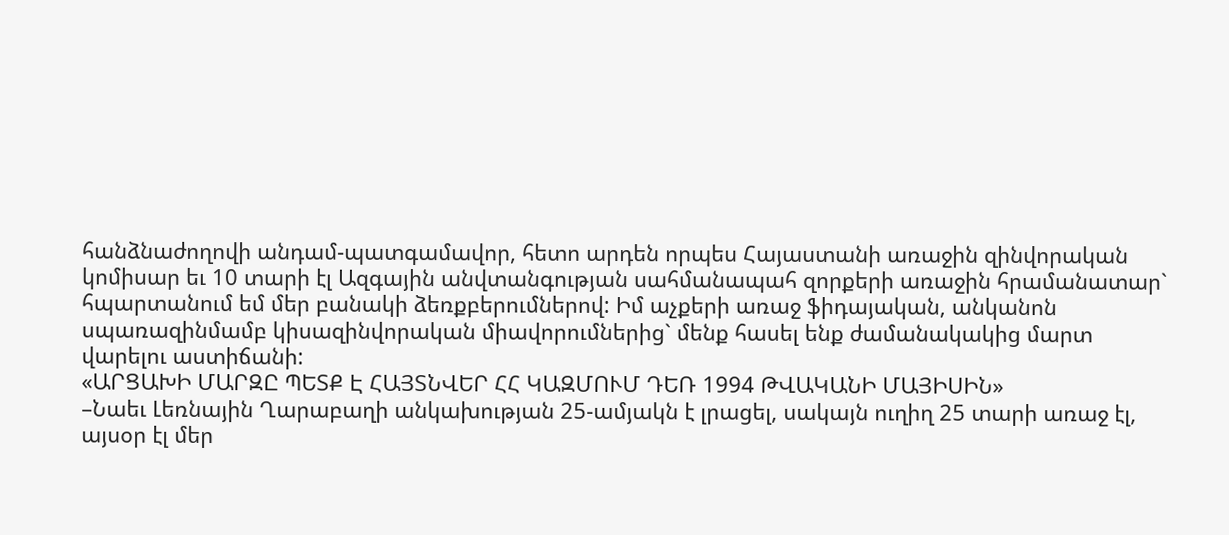հանձնաժողովի անդամ-պատգամավոր, հետո արդեն որպես Հայաստանի առաջին զինվորական կոմիսար եւ 10 տարի էլ Ազգային անվտանգության սահմանապահ զորքերի առաջին հրամանատար` հպարտանում եմ մեր բանակի ձեռքբերումներով: Իմ աչքերի առաջ ֆիդայական, անկանոն սպառազինմամբ կիսազինվորական միավորումներից` մենք հասել ենք ժամանակակից մարտ վարելու աստիճանի:
«ԱՐՑԱԽԻ ՄԱՐԶԸ ՊԵՏՔ Է ՀԱՅՏՆՎԵՐ ՀՀ ԿԱԶՄՈՒՄ ԴԵՌ 1994 ԹՎԱԿԱՆԻ ՄԱՅԻՍԻՆ»
–Նաեւ Լեռնային Ղարաբաղի անկախության 25-ամյակն է լրացել, սակայն ուղիղ 25 տարի առաջ էլ, այսօր էլ մեր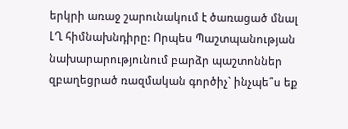երկրի առաջ շարունակում է ծառացած մնալ ԼՂ հիմնախնդիրը: Որպես Պաշտպանության նախարարությունում բարձր պաշտոններ զբաղեցրած ռազմական գործիչ` ինչպե՞ս եք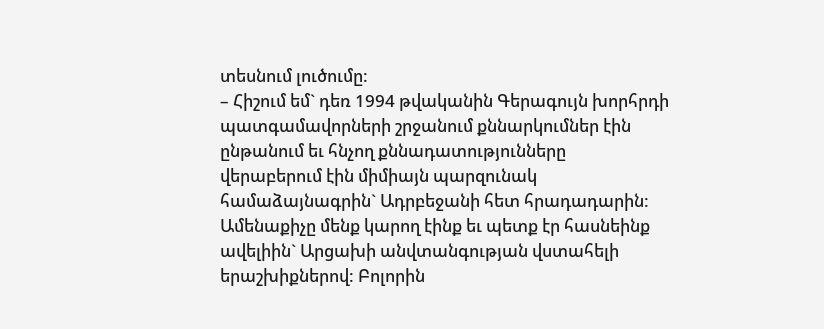տեսնում լուծումը:
– Հիշում եմ` դեռ 1994 թվականին Գերագույն խորհրդի պատգամավորների շրջանում քննարկումներ էին ընթանում եւ հնչող քննադատությունները վերաբերում էին միմիայն պարզունակ համաձայնագրին` Ադրբեջանի հետ հրադադարին: Ամենաքիչը մենք կարող էինք եւ պետք էր հասնեինք ավելիին` Արցախի անվտանգության վստահելի երաշխիքներով: Բոլորին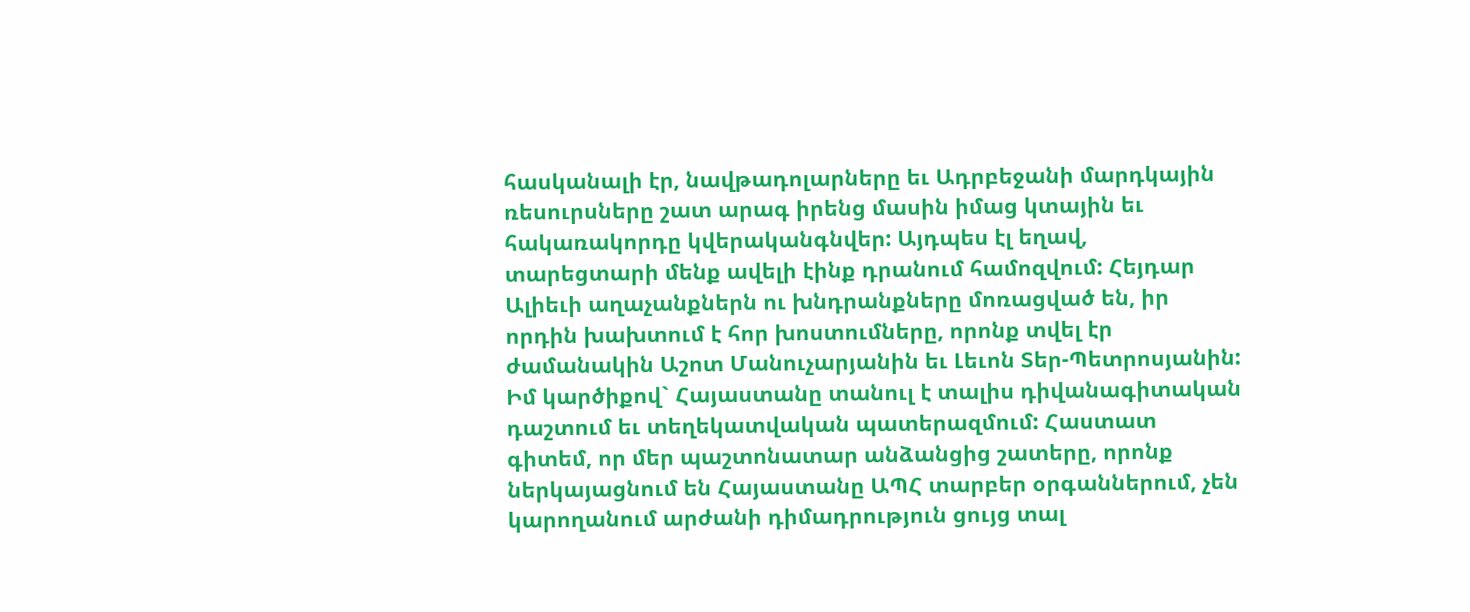հասկանալի էր, նավթադոլարները եւ Ադրբեջանի մարդկային ռեսուրսները շատ արագ իրենց մասին իմաց կտային եւ հակառակորդը կվերականգնվեր: Այդպես էլ եղավ, տարեցտարի մենք ավելի էինք դրանում համոզվում: Հեյդար Ալիեւի աղաչանքներն ու խնդրանքները մոռացված են, իր որդին խախտում է հոր խոստումները, որոնք տվել էր ժամանակին Աշոտ Մանուչարյանին եւ Լեւոն Տեր-Պետրոսյանին: Իմ կարծիքով` Հայաստանը տանուլ է տալիս դիվանագիտական դաշտում եւ տեղեկատվական պատերազմում: Հաստատ գիտեմ, որ մեր պաշտոնատար անձանցից շատերը, որոնք ներկայացնում են Հայաստանը ԱՊՀ տարբեր օրգաններում, չեն կարողանում արժանի դիմադրություն ցույց տալ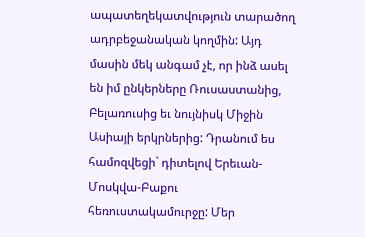ապատեղեկատվություն տարածող ադրբեջանական կողմին: Այդ մասին մեկ անգամ չէ, որ ինձ ասել են իմ ընկերները Ռուսաստանից, Բելառուսից եւ նույնիսկ Միջին Ասիայի երկրներից: Դրանում ես համոզվեցի` դիտելով Երեւան-Մոսկվա-Բաքու հեռուստակամուրջը: Մեր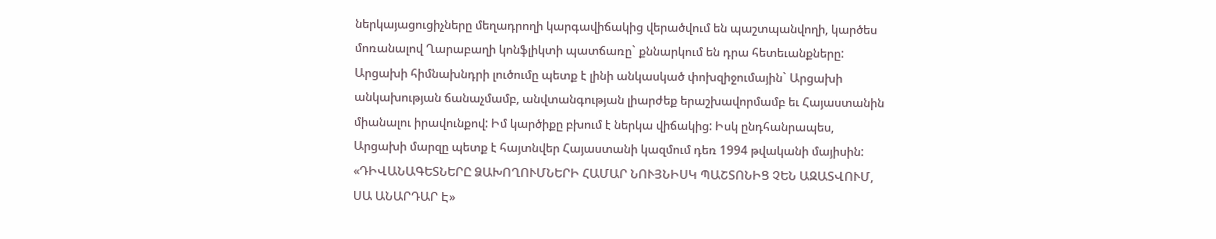ներկայացուցիչները մեղադրողի կարգավիճակից վերածվում են պաշտպանվողի, կարծես մոռանալով Ղարաբաղի կոնֆլիկտի պատճառը` քննարկում են դրա հետեւանքները: Արցախի հիմնախնդրի լուծումը պետք է լինի անկասկած փոխզիջումային` Արցախի անկախության ճանաչմամբ, անվտանգության լիարժեք երաշխավորմամբ եւ Հայաստանին միանալու իրավունքով: Իմ կարծիքը բխում է ներկա վիճակից: Իսկ ընդհանրապես, Արցախի մարզը պետք է հայտնվեր Հայաստանի կազմում դեռ 1994 թվականի մայիսին:
«ԴԻՎԱՆԱԳԵՏՆԵՐԸ ՁԱԽՈՂՈՒՄՆԵՐԻ ՀԱՄԱՐ ՆՈՒՅՆԻՍԿ ՊԱՇՏՈՆԻՑ ՉԵՆ ԱԶԱՏՎՈՒՄ, ՍԱ ԱՆԱՐԴԱՐ Է»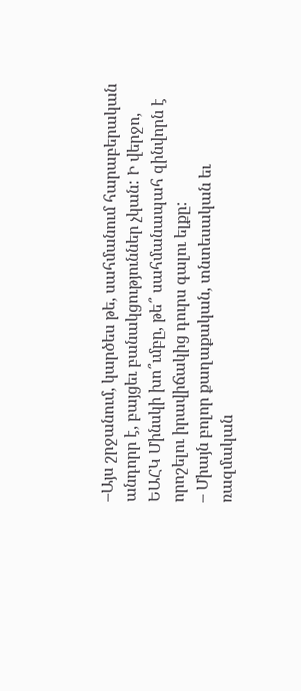–Այս շրջանում, կարծես թե, սահմանում հարաբերական անդորր է, բայցեւ բանակցություններ չկան: Ի վերջո, ԵԱՀԿ Մինսկի խո՞ւմբը, թե՞ սահմանապահ զինվորն է որոշելու իրավիճակից դուրս գալու ելքը:
– Միայն բոլոր քաղաքական, տնտեսական եւ ռազմական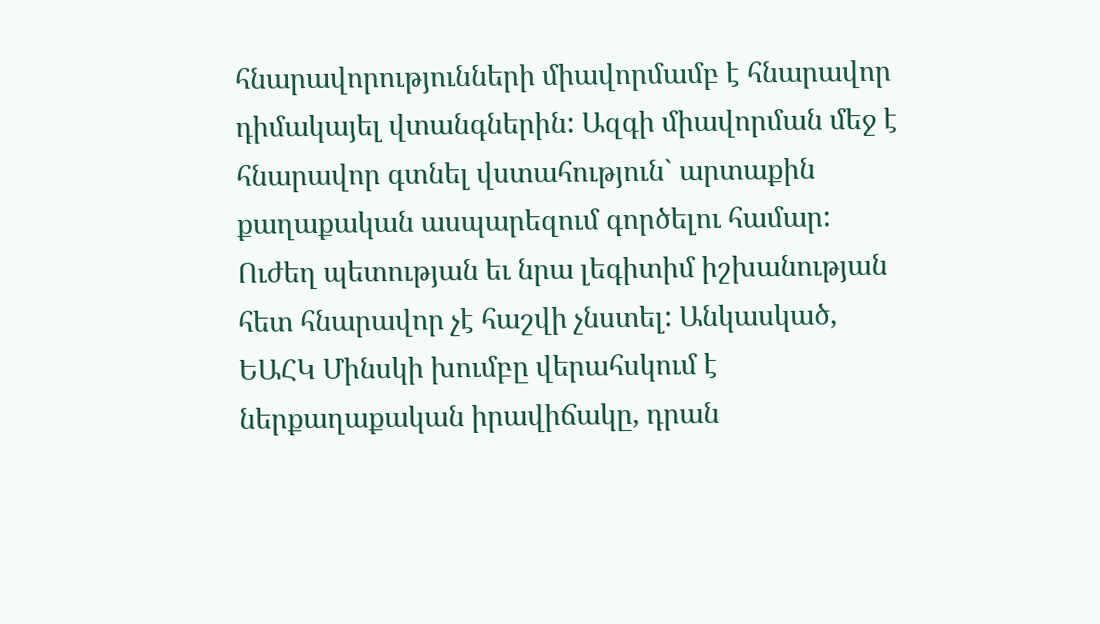հնարավորությունների միավորմամբ է հնարավոր դիմակայել վտանգներին: Ազգի միավորման մեջ է հնարավոր գտնել վստահություն` արտաքին քաղաքական ասպարեզում գործելու համար: Ուժեղ պետության եւ նրա լեգիտիմ իշխանության հետ հնարավոր չէ հաշվի չնստել: Անկասկած, ԵԱՀԿ Մինսկի խումբը վերահսկում է ներքաղաքական իրավիճակը, դրան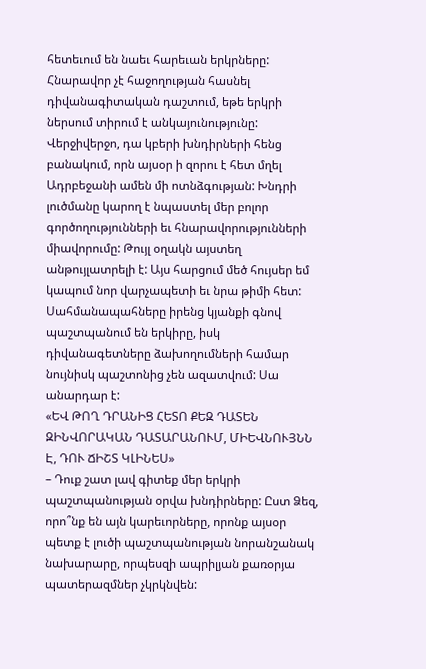հետեւում են նաեւ հարեւան երկրները: Հնարավոր չէ հաջողության հասնել դիվանագիտական դաշտում, եթե երկրի ներսում տիրում է անկայունությունը: Վերջիվերջո, դա կբերի խնդիրների հենց բանակում, որն այսօր ի զորու է հետ մղել Ադրբեջանի ամեն մի ոտնձգության: Խնդրի լուծմանը կարող է նպաստել մեր բոլոր գործողությունների եւ հնարավորությունների միավորումը: Թույլ օղակն այստեղ անթույլատրելի է: Այս հարցում մեծ հույսեր եմ կապում նոր վարչապետի եւ նրա թիմի հետ: Սահմանապահները իրենց կյանքի գնով պաշտպանում են երկիրը, իսկ դիվանագետները ձախողումների համար նույնիսկ պաշտոնից չեն ազատվում: Սա անարդար է:
«ԵՎ ԹՈՂ ԴՐԱՆԻՑ ՀԵՏՈ ՔԵԶ ԴԱՏԵՆ ԶԻՆՎՈՐԱԿԱՆ ԴԱՏԱՐԱՆՈՒՄ, ՄԻԵՎՆՈՒՅՆՆ Է, ԴՈՒ ՃԻՇՏ ԿԼԻՆԵՍ»
– Դուք շատ լավ գիտեք մեր երկրի պաշտպանության օրվա խնդիրները: Ըստ Ձեզ, որո՞նք են այն կարեւորները, որոնք այսօր պետք է լուծի պաշտպանության նորանշանակ նախարարը, որպեսզի ապրիլյան քառօրյա պատերազմներ չկրկնվեն: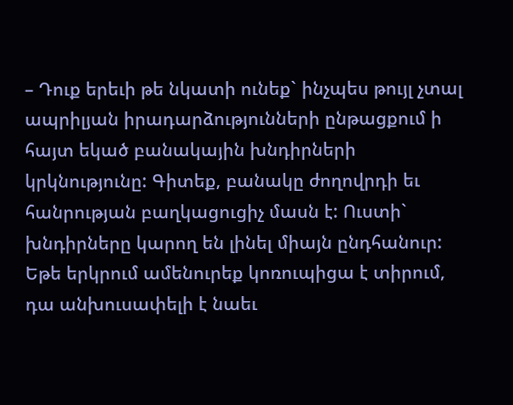– Դուք երեւի թե նկատի ունեք` ինչպես թույլ չտալ ապրիլյան իրադարձությունների ընթացքում ի հայտ եկած բանակային խնդիրների կրկնությունը: Գիտեք, բանակը ժողովրդի եւ հանրության բաղկացուցիչ մասն է: Ուստի` խնդիրները կարող են լինել միայն ընդհանուր: Եթե երկրում ամենուրեք կոռուպիցա է տիրում, դա անխուսափելի է նաեւ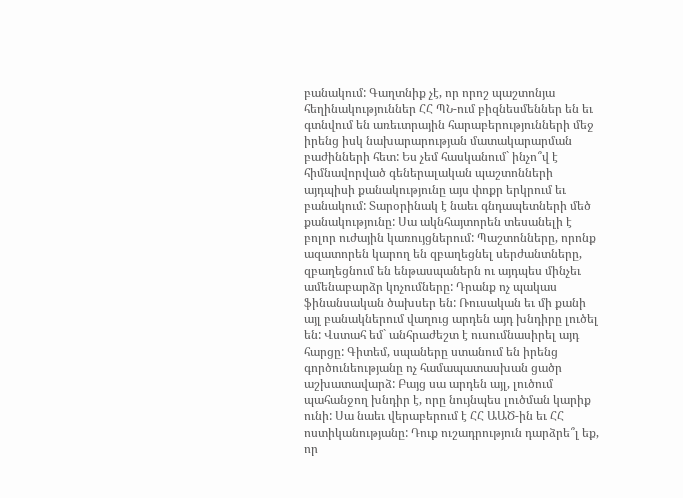բանակում: Գաղտնիք չէ, որ որոշ պաշտոնյա հեղինակություններ ՀՀ ՊՆ-ում բիզնեսմեններ են եւ գտնվում են առեւտրային հարաբերությունների մեջ իրենց իսկ նախարարության մատակարարման բաժինների հետ: Ես չեմ հասկանում` ինչո՞վ է հիմնավորված գեներալական պաշտոնների այդպիսի քանակությունը այս փոքր երկրում եւ բանակում: Տարօրինակ է նաեւ գնդապետների մեծ քանակությունը: Սա ակնհայտորեն տեսանելի է բոլոր ուժային կառույցներում: Պաշտոնները, որոնք ազատորեն կարող են զբաղեցնել սերժանտները, զբաղեցնում են ենթասպաներն ու այդպես մինչեւ ամենաբարձր կոչումները: Դրանք ոչ պակաս ֆինանսական ծախսեր են: Ռուսական եւ մի քանի այլ բանակներում վաղուց արդեն այդ խնդիրը լուծել են: Վստահ եմ` անհրաժեշտ է ուսումնասիրել այդ հարցը: Գիտեմ, սպաները ստանում են իրենց գործունեությանը ոչ համապատասխան ցածր աշխատավարձ: Բայց սա արդեն այլ, լուծում պահանջող խնդիր է, որը նույնպես լուծման կարիք ունի: Սա նաեւ վերաբերում է ՀՀ ԱԱԾ-ին եւ ՀՀ ոստիկանությանը: Դուք ուշադրություն դարձրե՞լ եք, որ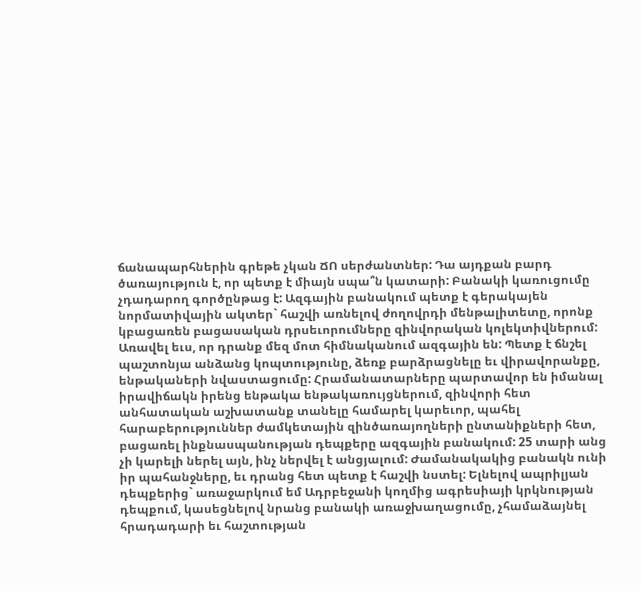ճանապարհներին գրեթե չկան ՃՈ սերժանտներ: Դա այդքան բարդ ծառայություն է, որ պետք է միայն սպա՞ն կատարի: Բանակի կառուցումը չդադարող գործընթաց է: Ազգային բանակում պետք է գերակայեն նորմատիվային ակտեր` հաշվի առնելով ժողովրդի մենթալիտետը, որոնք կբացառեն բացասական դրսեւորումները զինվորական կոլեկտիվներում: Առավել եւս, որ դրանք մեզ մոտ հիմնականում ազգային են: Պետք է ճնշել պաշտոնյա անձանց կոպտությունը, ձեռք բարձրացնելը եւ վիրավորանքը, ենթակաների նվաստացումը: Հրամանատարները պարտավոր են իմանալ իրավիճակն իրենց ենթակա ենթակառույցներում, զինվորի հետ անհատական աշխատանք տանելը համարել կարեւոր, պահել հարաբերություններ ժամկետային զինծառայողների ընտանիքների հետ, բացառել ինքնասպանության դեպքերը ազգային բանակում: 25 տարի անց չի կարելի ներել այն, ինչ ներվել է անցյալում: Ժամանակակից բանակն ունի իր պահանջները, եւ դրանց հետ պետք է հաշվի նստել: Ելնելով ապրիլյան դեպքերից` առաջարկում եմ Ադրբեջանի կողմից ագրեսիայի կրկնության դեպքում, կասեցնելով նրանց բանակի առաջխաղացումը, չհամաձայնել հրադադարի եւ հաշտության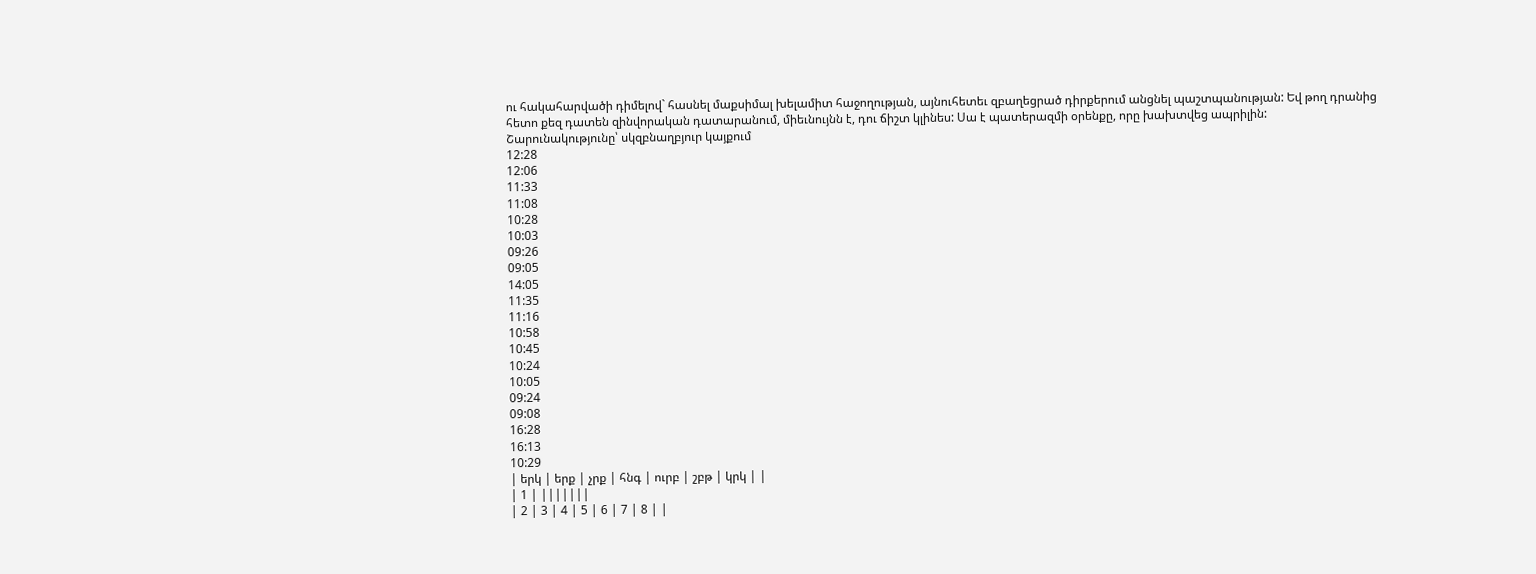ու հակահարվածի դիմելով` հասնել մաքսիմալ խելամիտ հաջողության, այնուհետեւ զբաղեցրած դիրքերում անցնել պաշտպանության: Եվ թող դրանից հետո քեզ դատեն զինվորական դատարանում, միեւնույնն է, դու ճիշտ կլինես: Սա է պատերազմի օրենքը, որը խախտվեց ապրիլին:
Շարունակությունը՝ սկզբնաղբյուր կայքում
12:28
12:06
11:33
11:08
10:28
10:03
09:26
09:05
14:05
11:35
11:16
10:58
10:45
10:24
10:05
09:24
09:08
16:28
16:13
10:29
| երկ | երք | չրք | հնգ | ուրբ | շբթ | կրկ | |
| 1 | |||||||
| 2 | 3 | 4 | 5 | 6 | 7 | 8 | |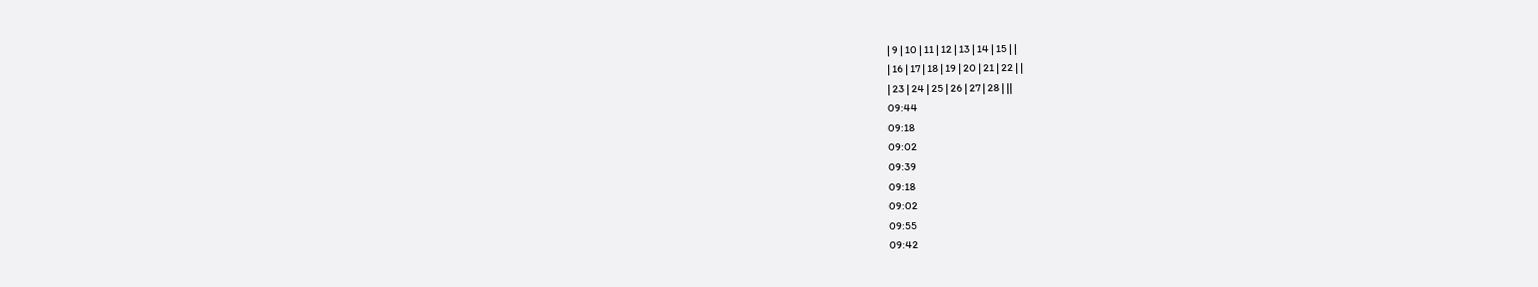| 9 | 10 | 11 | 12 | 13 | 14 | 15 | |
| 16 | 17 | 18 | 19 | 20 | 21 | 22 | |
| 23 | 24 | 25 | 26 | 27 | 28 | ||
09:44
09:18
09:02
09:39
09:18
09:02
09:55
09:42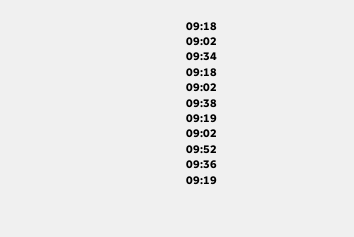09:18
09:02
09:34
09:18
09:02
09:38
09:19
09:02
09:52
09:36
09:19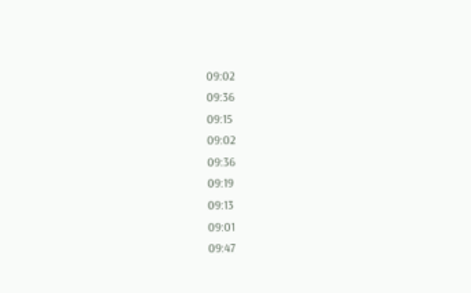09:02
09:36
09:15
09:02
09:36
09:19
09:13
09:01
09:47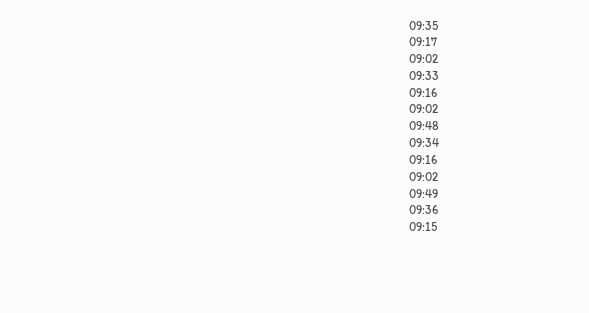09:35
09:17
09:02
09:33
09:16
09:02
09:48
09:34
09:16
09:02
09:49
09:36
09:15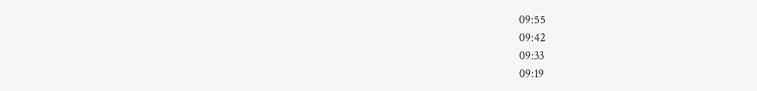09:55
09:42
09:33
09:19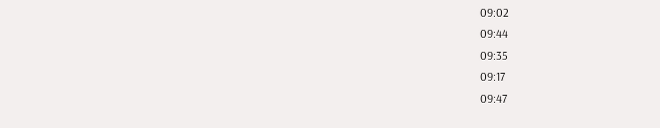09:02
09:44
09:35
09:17
09:47